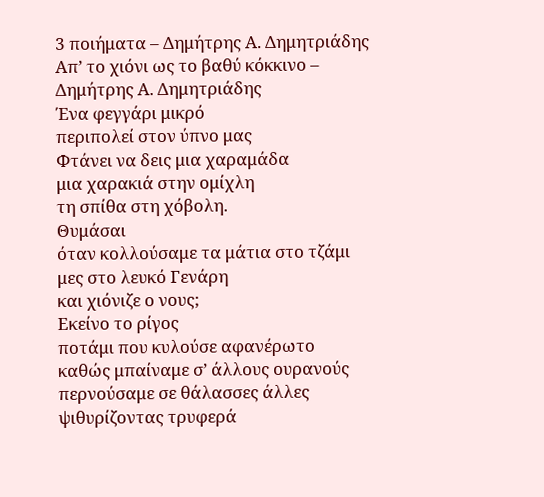3 ποιήματα – Δημήτρης Α. Δημητριάδης
Απ’ το χιόνι ως το βαθύ κόκκινο –
Δημήτρης Α. Δημητριάδης
Ένα φεγγάρι μικρό
περιπολεί στον ύπνο μας
Φτάνει να δεις μια χαραμάδα
μια χαρακιά στην ομίχλη
τη σπίθα στη χόβολη.
Θυμάσαι
όταν κολλούσαμε τα μάτια στο τζάμι
μες στο λευκό Γενάρη
και χιόνιζε ο νους;
Εκείνο το ρίγος
ποτάμι που κυλούσε αφανέρωτο
καθώς μπαίναμε σ’ άλλους ουρανούς
περνούσαμε σε θάλασσες άλλες
ψιθυρίζοντας τρυφερά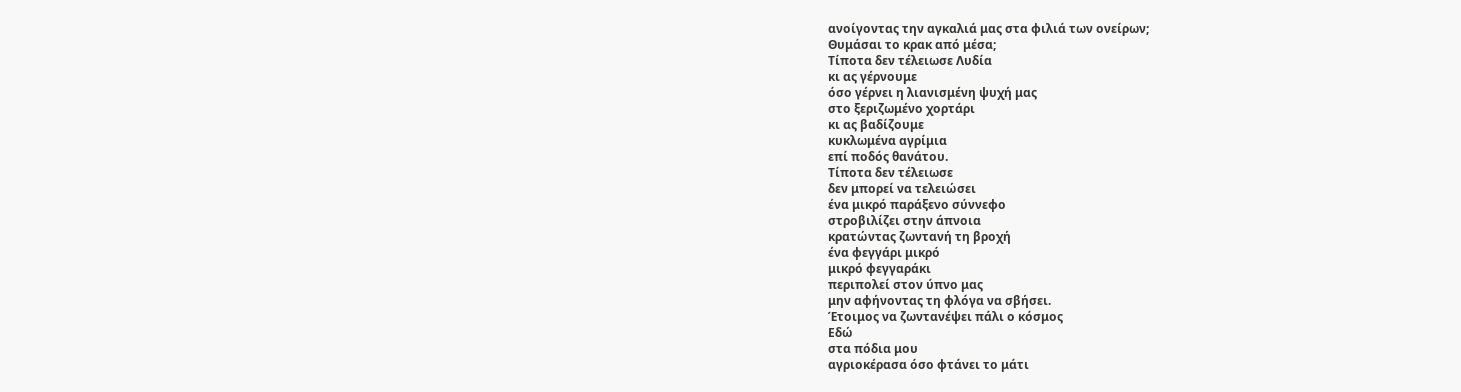ανοίγοντας την αγκαλιά μας στα φιλιά των ονείρων;
Θυμάσαι το κρακ από μέσα;
Τίποτα δεν τέλειωσε Λυδία
κι ας γέρνουμε
όσο γέρνει η λιανισμένη ψυχή μας
στο ξεριζωμένο χορτάρι
κι ας βαδίζουμε
κυκλωμένα αγρίμια
επί ποδός θανάτου.
Τίποτα δεν τέλειωσε
δεν μπορεί να τελειώσει
ένα μικρό παράξενο σύννεφο
στροβιλίζει στην άπνοια
κρατώντας ζωντανή τη βροχή
ένα φεγγάρι μικρό
μικρό φεγγαράκι
περιπολεί στον ύπνο μας
μην αφήνοντας τη φλόγα να σβήσει.
Έτοιμος να ζωντανέψει πάλι ο κόσμος
Εδώ
στα πόδια μου
αγριοκέρασα όσο φτάνει το μάτι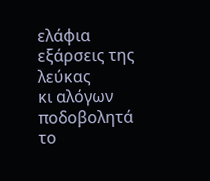ελάφια
εξάρσεις της λεύκας
κι αλόγων ποδοβολητά
το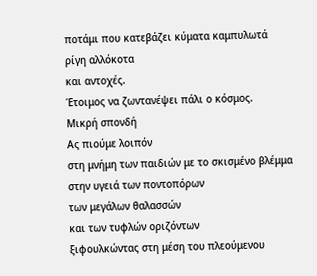ποτάμι που κατεβάζει κύματα καμπυλωτά
ρίγη αλλόκοτα
και αντοχές.
Έτοιμος να ζωντανέψει πάλι ο κόσμος.
Μικρή σπονδή
Ας πιούμε λοιπόν
στη μνήμη των παιδιών με το σκισμένο βλέμμα
στην υγειά των ποντοπόρων
των μεγάλων θαλασσών
και των τυφλών οριζόντων
ξιφουλκώντας στη μέση του πλεούμενου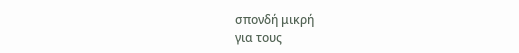σπονδή μικρή
για τους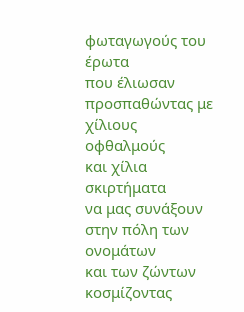φωταγωγούς του έρωτα
που έλιωσαν
προσπαθώντας με χίλιους οφθαλμούς
και χίλια σκιρτήματα
να μας συνάξουν στην πόλη των ονομάτων
και των ζώντων
κοσμίζοντας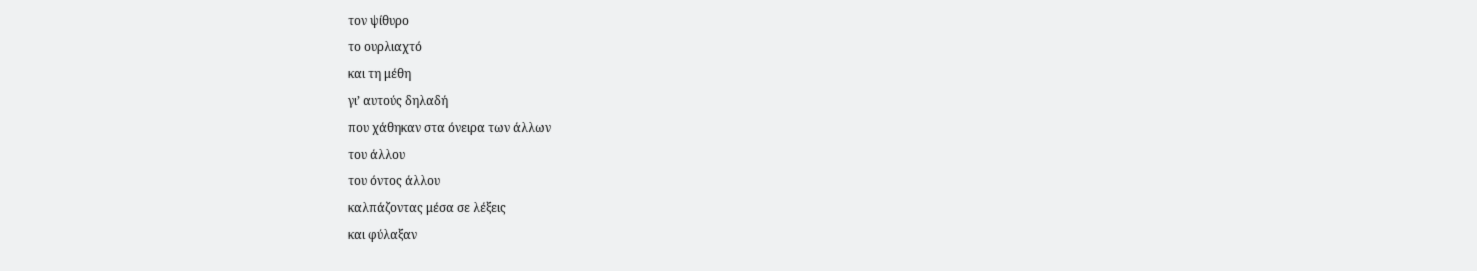τον ψίθυρο
το ουρλιαχτό
και τη μέθη
γι’ αυτούς δηλαδή
που χάθηκαν στα όνειρα των άλλων
του άλλου
του όντος άλλου
καλπάζοντας μέσα σε λέξεις
και φύλαξαν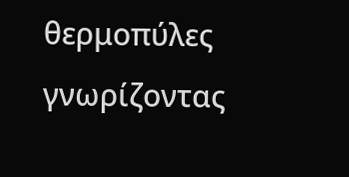θερμοπύλες
γνωρίζοντας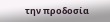την προδοσία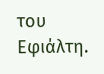του Εφιάλτη.